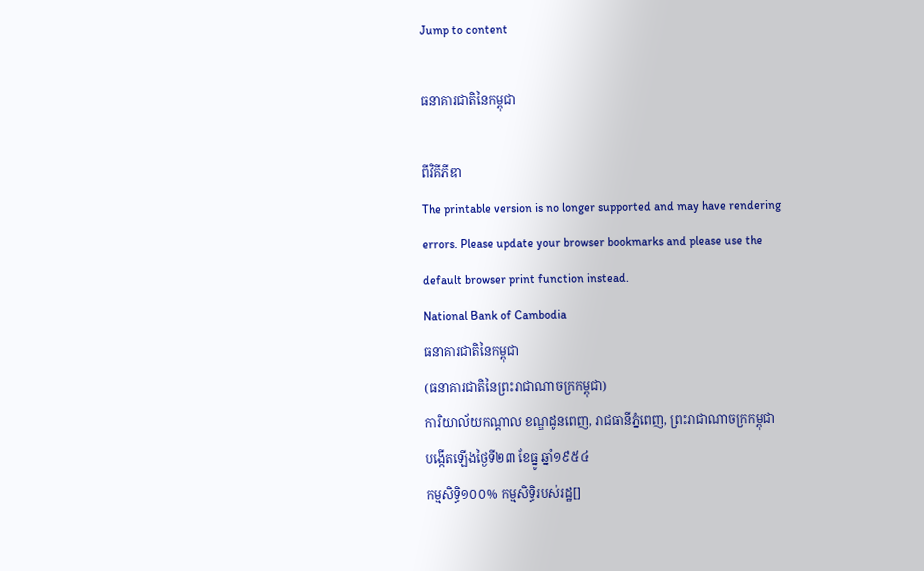Jump to content

ធនាគារជាតិនៃកម្ពុជា

ពីវិគីភីឌា
The printable version is no longer supported and may have rendering errors. Please update your browser bookmarks and please use the default browser print function instead.
National Bank of Cambodia
ធនាគារជាតិនៃកម្ពុជា
(ធនាគារជាតិនៃព្រះរាជាណាចក្រកម្ពុជា)
ការិយាល័យកណ្តាល ខណ្ឌដូនពេញ, រាជធានីភ្នំពេញ, ព្រះរាជាណាចក្រកម្ពុជា
បង្កើតឡើងថៃ្ងទី២៣ ខែធ្នូ ឆ្នាំ១៩៥៤
កម្មសិទ្ធិ១០០% កម្មសិទ្ធិរបស់រដ្ឋ[]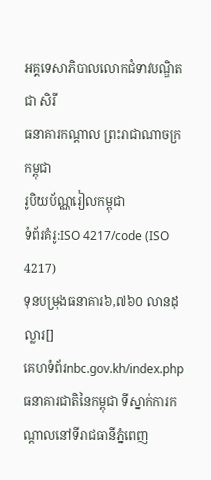អគ្គទេសាភិបាលលោកជំទាវបណ្ឌិត ជា សិរី
ធនាគារកណ្តាល ព្រះរាជាណាចក្រកម្ពុជា
រូបិយប័ណ្ណរៀលកម្ពុជា
ទំព័រគំរូ:ISO 4217/code (ISO 4217)
ទុនបម្រុងធនាគារ៦,៧៦០ លានដុល្លារ[]
គេហទំព័រnbc.gov.kh/index.php
ធនាគារជាតិនៃកម្ពុជា ទីស្នាក់ការកណ្តាលនៅទីរាជធានីភ្នំពេញ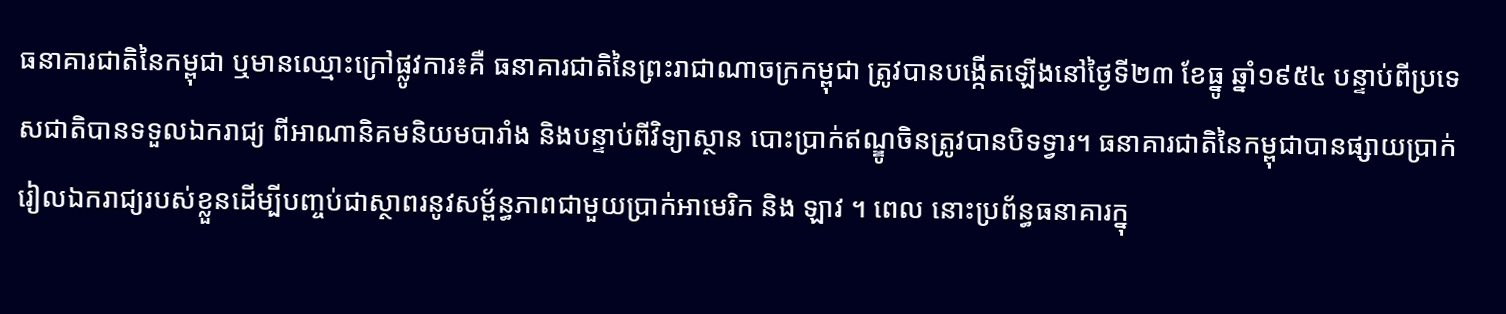ធនាគារជាតិនៃកម្ពុជា ឬមានឈ្មោះក្រៅផ្លូវការ៖គឺ ធនាគារជាតិនៃព្រះរាជាណាចក្រកម្ពុជា ត្រូវបានបង្កើតឡើងនៅថៃ្ងទី២៣ ខែធ្នូ ឆ្នាំ១៩៥៤ បន្ទាប់ពីប្រទេសជាតិបានទទួលឯករាជ្យ ពីអាណានិគមនិយមបារាំង និងបន្ទាប់ពីវិទ្យាស្ថាន បោះប្រាក់ឥណ្ឌូចិនត្រូវបានបិទទ្វារ។ ធនាគារជាតិនៃកម្ពុជាបានផ្សាយប្រាក់រៀលឯករាជ្យរបស់ខ្លួនដើម្បីបញ្ចប់ជាស្ថាពរនូវសម្ព័ន្ធភាពជាមួយប្រាក់អាមេរិក និង ឡាវ ។ ពេល នោះប្រព័ន្ធធនាគារក្នុ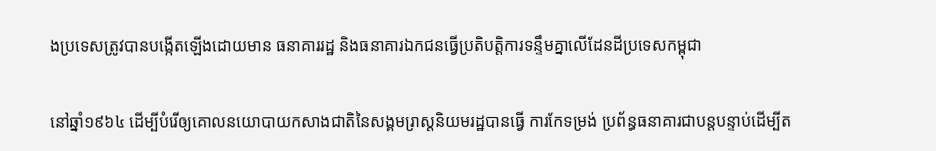ងប្រទេសត្រូវបានបង្កើតឡើងដោយមាន ធនាគាររដ្ឋ និងធនាគារឯកជនធ្វើប្រតិបត្តិការទន្ទឹមគ្នាលើដែនដីប្រទេសកម្ពុជា

នៅឆ្នាំ១៩៦៤ ដើម្បីបំរើឲ្យគោលនយោបាយកសាងជាតិនៃសង្គមរា្រស្តនិយមរដ្ឋបានធ្វើ ការកែទម្រង់ ប្រព័ន្ធធនាគារជាបន្តបន្ទាប់ដើម្បីត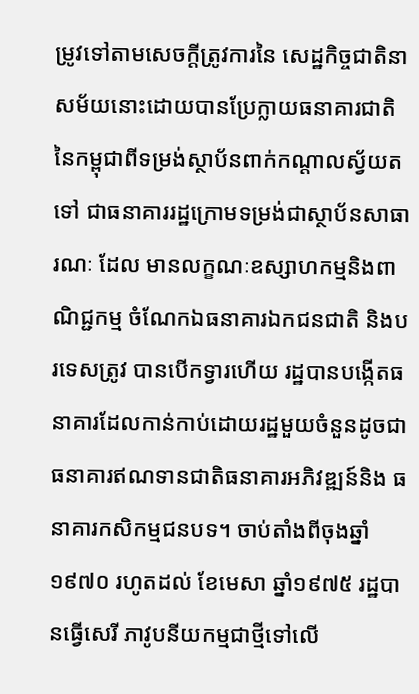ម្រូវទៅតាមសេចក្តីត្រូវការនៃ សេដ្ឋកិច្ចជាតិនាសម័យនោះដោយបានប្រែក្លាយធនាគារជាតិនៃកម្ពុជាពីទម្រង់ស្ថាប័នពាក់កណ្តាលស្វ័យតទៅ ជាធនាគាររដ្ឋក្រោមទម្រង់ជាស្ថាប័នសាធារណៈ ដែល មានលក្ខណៈឧស្សាហកម្មនិងពាណិជ្ជកម្ម ចំណែកឯធនាគារឯកជនជាតិ និងបរទេសត្រូវ បានបើកទ្វារហើយ រដ្ឋបានបង្កើតធនាគារដែលកាន់កាប់ដោយរដ្ឋមួយចំនួនដូចជាធនាគារឥណទានជាតិធនាគារអភិវឌ្ឍន៍និង ធនាគារកសិកម្មជនបទ។ ចាប់តាំងពីចុងឆ្នាំ១៩៧០ រហូតដល់ ខែមេសា ឆ្នាំ១៩៧៥ រដ្ឋបានធ្វើសេរី ភាវូបនីយកម្មជាថ្មីទៅលើ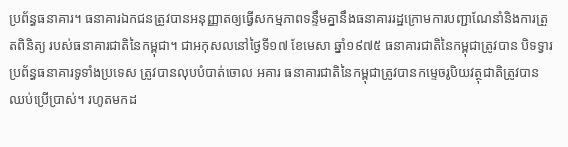ប្រព័ន្ធធនាគារ។ ធនាគារឯកជនត្រូវបានអនុញ្ញាតឲ្យធ្វើសកម្មភាពទន្ទឹមគ្នានឹងធនាគាររដ្ឋក្រោមការបញ្ជាណែនាំនិងការត្រួតពិនិត្យ របស់ធនាគារជាតិនៃកម្ពុជា។ ជាអកុសលនៅថៃ្ងទី១៧ ខែមេសា ឆ្នាំ១៩៧៥ ធនាគារជាតិនៃកម្ពុជាត្រូវបាន បិទទ្វារប្រព័ន្ធធនាគារទូទាំងប្រទេស ត្រូវបានលុបបំបាត់ចោល អគារ ធនាគារជាតិនៃកម្ពុជាត្រូវបានកមេ្ទចរូបិយវត្ថុជាតិត្រូវបានឈប់ប្រើប្រាស់។ រហូតមកដ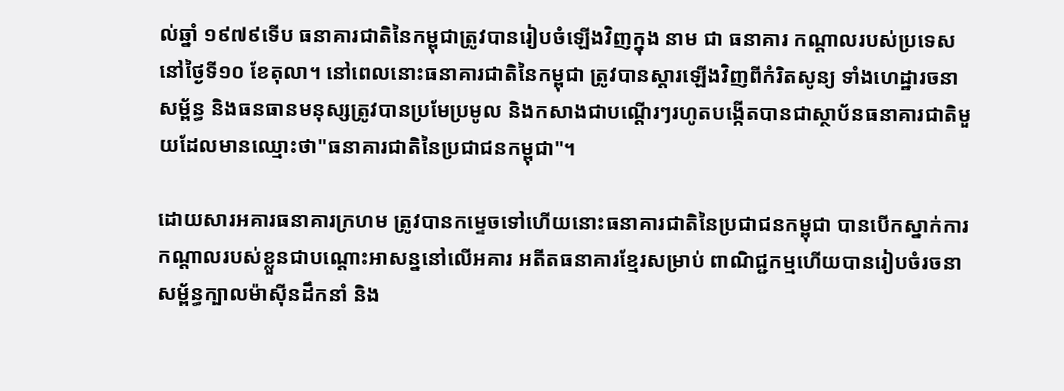ល់ឆ្នាំ ១៩៧៩ទើប ធនាគារជាតិនៃកម្ពុជាត្រូវបានរៀបចំឡើងវិញក្នុង នាម ជា ធនាគារ កណ្តាលរបស់ប្រទេសនៅថៃ្ងទី១០ ខែតុលា។ នៅពេលនោះធនាគារជាតិនៃកម្ពុជា ត្រូវបានស្តារឡើងវិញពីកំរិតសូន្យ ទាំងហេដ្ឋារចនាសម្ព័ន្ធ និងធនធានមនុស្សត្រូវបានប្រមែប្រមូល និងកសាងជាបណើ្តរៗរហូតបង្កើតបានជាស្ថាប័នធនាគារជាតិមួយដែលមានឈ្មោះថា"ធនាគារជាតិនៃប្រជាជនកម្ពុជា"។

ដោយសារអគារធនាគារក្រហម ត្រូវបានកមេ្ទចទៅហើយនោះធនាគារជាតិនៃប្រជាជនកម្ពុជា បានបើកស្នាក់ការកណ្តាលរបស់ខ្លួនជាបណ្តោះអាសន្ននៅលើអគារ អតីតធនាគារខែ្មរសម្រាប់ ពាណិជ្ជកម្មហើយបានរៀបចំរចនាសម្ព័ន្ធក្បាលម៉ាស៊ីនដឹកនាំ និង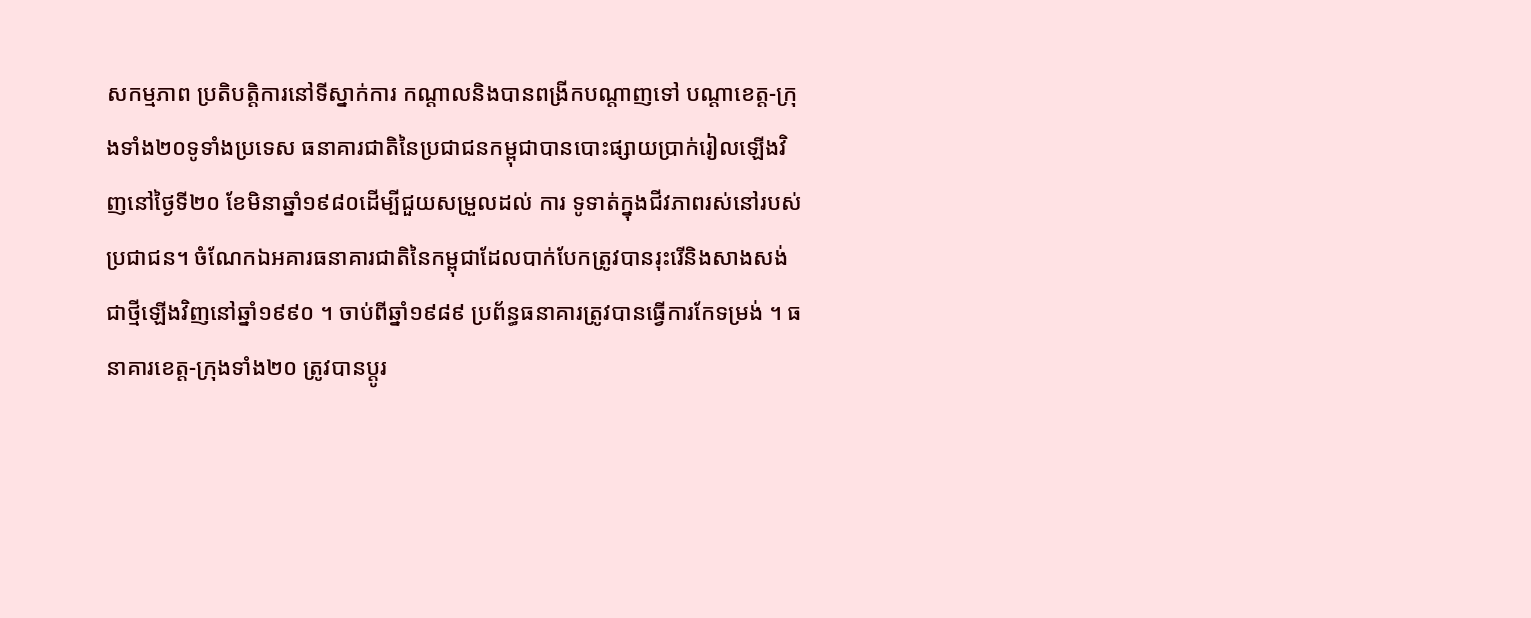សកម្មភាព ប្រតិបត្តិការនៅទីស្នាក់ការ កណ្តាលនិងបានពង្រីកបណ្តាញទៅ បណ្តាខេត្ត-ក្រុងទាំង២០ទូទាំងប្រទេស ធនាគារជាតិនៃប្រជាជនកម្ពុជាបានបោះផ្សាយប្រាក់រៀលឡើងវិញនៅថៃ្ងទី២០ ខែមិនាឆ្នាំ១៩៨០ដើម្បីជួយសម្រួលដល់ ការ ទូទាត់ក្នុងជីវភាពរស់នៅរបស់ប្រជាជន។ ចំណែកឯអគារធនាគារជាតិនៃកម្ពុជាដែលបាក់បែកត្រូវបានរុះរើនិងសាងសង់ជាថ្មីឡើងវិញនៅឆ្នាំ១៩៩០ ។ ចាប់ពីឆ្នាំ១៩៨៩ ប្រព័ន្ធធនាគារត្រូវបានធ្វើការកែទម្រង់ ។ ធនាគារខេត្ត-ក្រុងទាំង២០ ត្រូវបានប្តូរ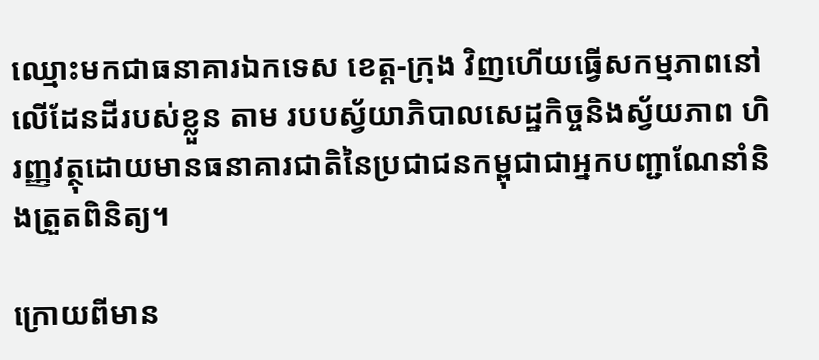ឈ្មោះមកជាធនាគារឯកទេស ខេត្ត-ក្រុង វិញហើយធ្វើសកម្មភាពនៅលើដែនដីរបស់ខ្លួន តាម របបស្វ័យាភិបាលសេដ្ឋកិច្ចនិងស្វ័យភាព ហិរញ្ញវត្ថុដោយមានធនាគារជាតិនៃប្រជាជនកម្ពុជាជាអ្នកបញ្ជាណែនាំនិងត្រួតពិនិត្យ។

ក្រោយពីមាន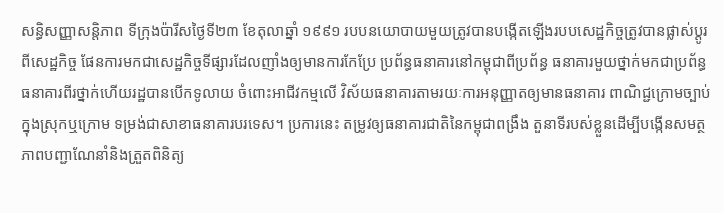សន្ធិសញ្ញាសន្តិភាព ទីក្រុងប៉ារីសថៃ្ងទី២៣ ខែតុលាឆ្នាំ ១៩៩១ របបនយោបាយមួយត្រូវបានបង្កើតឡើងរបបសេដ្ឋកិច្ចត្រូវបានផ្លាស់ប្តូរពីសេដ្ឋកិច្ច ផែនការមកជាសេដ្ឋកិច្ចទីផ្សារដែលញាំងឲ្យមានការកែប្រែ ប្រព័ន្ធធនាគារនៅកម្ពុជាពីប្រព័ន្ធ ធនាគារមួយថ្នាក់មកជាប្រព័ន្ធធនាគារពីរថ្នាក់ហើយរដ្ឋបានបើកទូលាយ ចំពោះអាជីវកម្មលើ វិស័យធនាគារតាមរយៈការអនុញ្ញាតឲ្យមានធនាគារ ពាណិជ្ជក្រោមច្បាប់ក្នុងស្រុកឬក្រោម ទម្រង់ជាសាខាធនាគារបរទេស។ ប្រការនេះ តម្រូវឲ្យធនាគារជាតិនៃកម្ពុជាពង្រឹង តួនាទីរបស់ខ្លួនដើម្បីបង្កើនសមត្ថភាពបញ្ជាណែនាំនិងត្រួតពិនិត្យ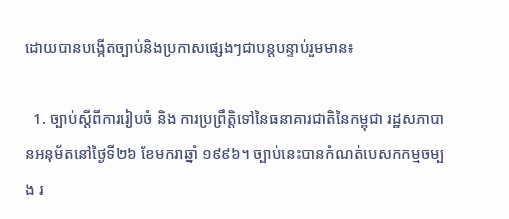ដោយបានបងើ្កតច្បាប់និងប្រកាសផេ្សងៗជាបន្តបន្ទាប់រួមមាន៖

  1. ច្បាប់ស្តីពីការរៀបចំ និង ការប្រព្រឹត្តិទៅនៃធនាគារជាតិនៃកម្ពុជា រដ្ឋសភាបានអនុម័តនៅថ្ងៃទី២៦ ខែមករាឆ្នាំ ១៩៩៦។ ច្បាប់នេះបានកំណត់បេសកកម្មចម្បង រ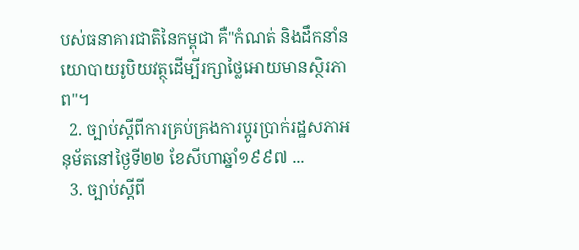បស់ធនាគារជាតិនៃកម្ពុជា គឺ"កំណត់ និងដឹកនាំនយោបាយរូបិយវត្ថុដើម្បីរក្សាថៃ្លអោយមានស្ថិរភាព"។
  2. ច្បាប់ស្តីពីការគ្រប់គ្រងការប្តូរប្រាក់រដ្ឋសភាអនុម័តនៅថៃ្ងទី២២ ខែសីហាឆ្នាំ១៩៩៧ ...
  3. ច្បាប់ស្តីពី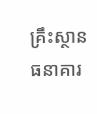គ្រឹះស្ថានធនាគារ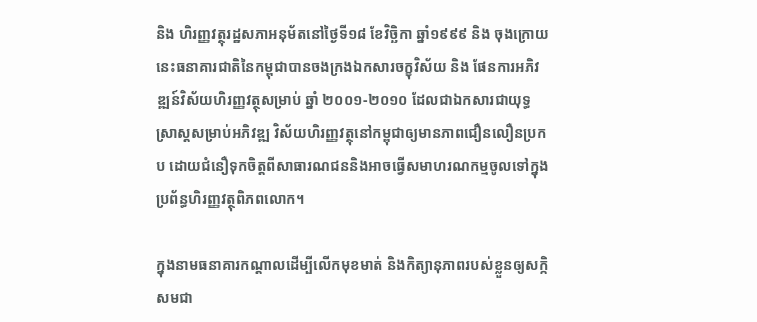និង ហិរញ្ញវត្ថុរដ្ឋសភាអនុម័តនៅថៃ្ងទី១៨ ខែវិច្ឆិកា ឆ្នាំ១៩៩៩ និង ចុងក្រោយនេះធនាគារជាតិនៃកម្ពុជាបានចងក្រងឯកសារចក្ខុវិស័យ និង ផែនការអភិវឌ្ឍន៍វិស័យហិរញ្ញវត្ថុសម្រាប់ ឆ្នាំ ២០០១-២០១០ ដែលជាឯកសារជាយុទ្ធសា្រស្តសម្រាប់អភិវឌ្ឍ វិស័យហិរញ្ញវត្ថុនៅកម្ពុជាឲ្យមានភាពជឿនលឿនប្រកប ដោយជំនឿទុកចិត្តពីសាធារណជននិងអាចធ្វើសមាហរណកម្មចូលទៅក្នុង ប្រព័ន្ធហិរញ្ញវត្ថុពិភពលោក។

ក្នុងនាមធនាគារកណ្តាលដើម្បីលើកមុខមាត់ និងកិត្យានុភាពរបស់ខ្លួនឲ្យសក្កិសមជា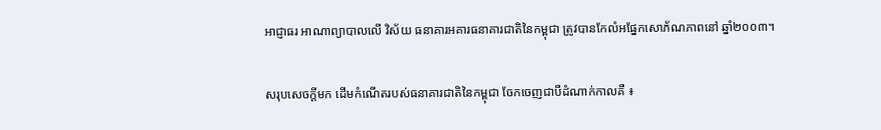អាជ្ញាធរ អាណាព្យាបាលលើ វិស័យ ធនាគារអគារធនាគារជាតិនៃកម្ពុជា ត្រូវបានកែលំអផែ្នកសោភ័ណភាពនៅ ឆ្នាំ២០០៣។

សរុបសេចក្តីមក ដើមកំណើតរបស់ធនាគារជាតិនៃកម្ពុជា ចែកចេញជាបីដំណាក់កាលគឺ ៖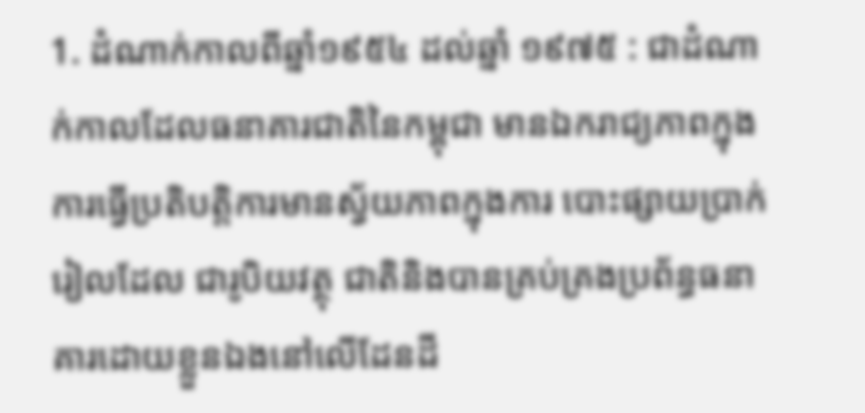1. ដំណាក់កាលពីឆ្នាំ១៩៥៤ ដល់ឆ្នាំ ១៩៧៥ : ជាដំណាក់កាលដែលធនាគារជាតិនៃកម្ពុជា មានឯករាជ្យភាពក្នុងការធ្វើប្រតិបត្តិការមានស្វ័យភាពក្នុងការ បោះផ្សាយប្រាក់រៀលដែល ជារូបិយវត្ថុ ជាតិនិងបានគ្រប់គ្រងប្រព័ន្ធធនាគារដោយខ្លួនឯងនៅលើដែនដី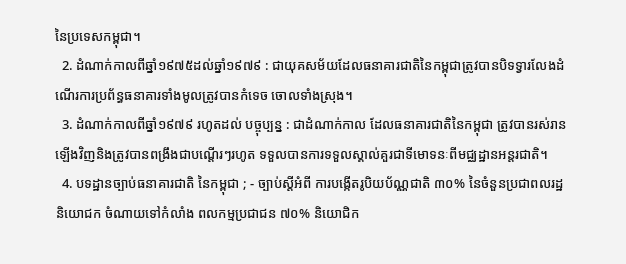នៃប្រទេសកម្ពុជា។
  2. ដំណាក់កាលពីឆ្នាំ១៩៧៥ដល់ឆ្នាំ១៩៧៩ : ជាយុគសម័យដែលធនាគារជាតិនៃកម្ពុជាត្រូវបានបិទទ្វារលែងដំណើរការប្រព័ន្ធធនាគារទាំងមូលត្រូវបានកំទេច ចោលទាំងស្រុង។
  3. ដំណាក់កាលពីឆ្នាំ១៩៧៩ រហូតដល់ បច្ចុប្បន្ន : ជាដំណាក់កាល ដែលធនាគារជាតិនៃកម្ពុជា ត្រូវបានរស់រានឡើងវិញនិងត្រូវបានពង្រឹងជាបណ្តើរៗរហូត ទទួលបានការទទួលស្គាល់គួរជាទីមោទនៈពីមជ្ឈដ្ឋានអន្តរជាតិ។
  4. បទដ្ឋានច្បាប់ធនាគារជាតិ នៃកម្ពុជា ; - ច្បាប់ស្តីអំពី ការបង្កេីតរូបិយប័ណ្ណជាតិ ៣០% នៃចំនួនប្រជាពលរដ្ឋ និយោជក ចំណាយទៅកំលាំង ពលកម្មប្រជាជន ៧០% និយោជិក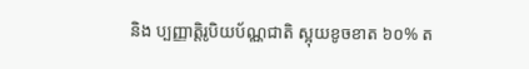និង ប្បញ្ញាត្តិរូបិយប័ណ្ណជាតិ ស្អុយខូចខាត ៦០% ត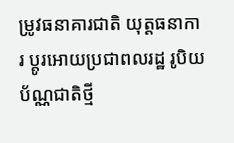ម្រូវធនាគារជាតិ យុត្តធនាការ ប្តូរអោយប្រជាពលរដ្ឋ រូបិយប័ណ្ណជាតិថ្មី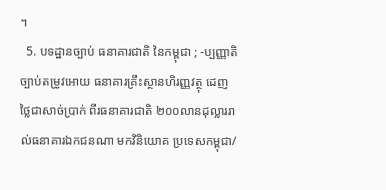។
  5. បទដ្ឋានច្បាប់ ធនាគារជាតិ នៃកម្ពុជា ; -ប្បញ្ញាតិច្បាប់តម្រូវអោយ ធនាគារគ្រឹះស្ថានហិរញ្ញវត្ថុ ដេញថ្លៃជាសាច់ប្រាក់ ពីរធនាគារជាតិ ២០០លានដុល្លាររាល់ធនាគារឯកជនណា មកវិនិយោគ ប្រទេសកម្ពុជា/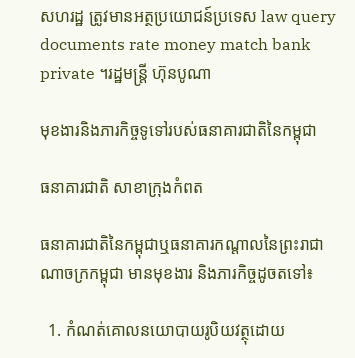សហរដ្ឋ ត្រូវមានអត្ថប្រយោជន៍ប្រទេស law query documents rate money match bank private ។រដ្ឋមន្ត្រី ហ៊ុនបូណា

មុខងារនិងភារកិច្ចទូទៅរបស់ធនាគារជាតិនៃកម្ពុជា

ធនាគារជាតិ សាខាក្រុងកំពត

ធនាគារជាតិនៃកម្ពុជាឬធនាគារកណ្តាលនៃព្រះរាជាណាចក្រកម្ពុជា មានមុខងារ និងភារកិច្ចដូចតទៅ៖

  1. កំណត់គោលនយោបាយរូបិយវត្ថុដោយ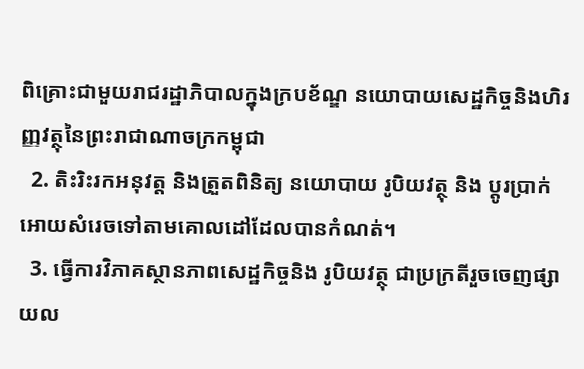ពិគ្រោះជាមួយរាជរដ្ឋាភិបាលក្នុងក្របខ័ណ្ឌ នយោបាយសេដ្ឋកិច្ចនិងហិរញ្ញវត្ថុនៃព្រះរាជាណាចក្រកម្ពុជា
  2. តិះរិះរកអនុវត្ត និងត្រួតពិនិត្យ នយោបាយ រូបិយវត្ថុ និង ប្តូរប្រាក់អោយសំរេចទៅតាមគោលដៅដែលបានកំណត់។
  3. ធ្វើការវិភាគស្ថានភាពសេដ្ឋកិច្ចនិង រូបិយវត្ថុ ជាប្រក្រតីរួចចេញផ្សាយល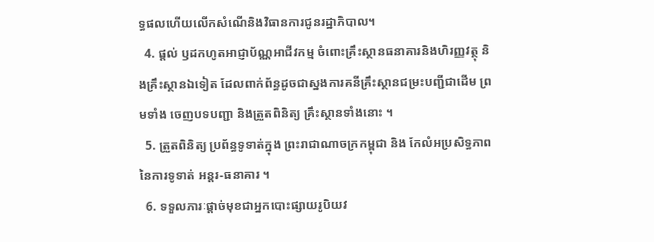ទ្ធផលហើយលើកសំណើនិងវិធានការជូនរដ្ឋាភិបាល។
  4. ផ្តល់ ឫដកហូតអាជ្ញាប័ណ្ណអាជីវកម្ម ចំពោះគ្រឹះស្ថានធនាគារនិងហិរញ្ញវត្ថុ និងគ្រឹះស្ថានឯទៀត ដែលពាក់ព័ន្ធដូចជាស្នងការគនីគ្រឹះស្ថានជម្រះបញ្ជីជាដើម ព្រមទាំង ចេញបទបញ្ជា និងត្រួតពិនិត្យ គ្រឹះស្ថានទាំងនោះ ។
  5. ត្រួតពិនិត្យ ប្រព័ន្ធទូទាត់ក្នុង ព្រះរាជាណាចក្រកម្ពុជា និង កែលំអប្រសិទ្ធភាព នៃការទូទាត់ អន្តរ-ធនាគារ ។
  6. ទទួលភារៈផ្តាច់មុខជាអ្នកបោះផ្សាយរូបិយវ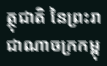ត្ថុជាតិ នៃព្រះរាជាណាចក្រកម្ពុ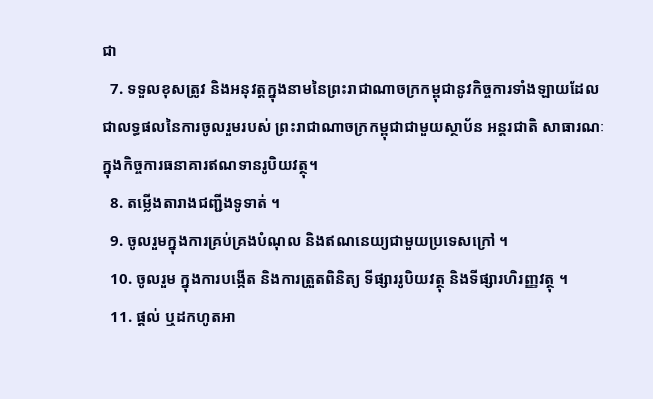ជា
  7. ទទួលខុសត្រូវ និងអនុវត្តក្នុងនាមនៃព្រះរាជាណាចក្រកម្ពុជានូវកិច្ចការទាំងឡាយដែលជាលទ្ធផលនៃការចូលរួមរបស់ ព្រះរាជាណាចក្រកម្ពុជាជាមួយស្ថាប័ន អន្តរជាតិ សាធារណៈ ក្នុងកិច្ចការធនាគារឥណទានរូបិយវត្ថុ។
  8. តម្លើងតារាងជញ្ជីងទូទាត់ ។
  9. ចូលរួមក្នុងការគ្រប់គ្រងបំណុល និងឥណនេយ្យជាមួយប្រទេសក្រៅ ។
  10. ចូលរួម ក្នុងការបង្កើត និងការត្រួតពិនិត្យ ទីផ្សាររូបិយវត្ថុ និងទីផ្សារហិរញ្ញវត្ថុ ។
  11. ផ្តល់ ឬដកហូតអា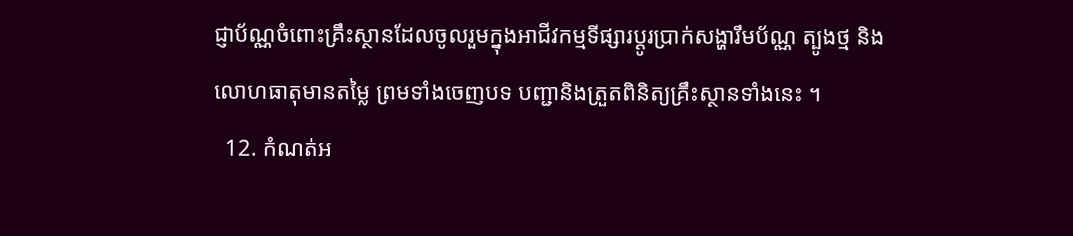ជ្ញាប័ណ្ណចំពោះគ្រឹះស្ថានដែលចូលរួមក្នុងអាជីវកម្មទីផ្សារប្តូរប្រាក់សង្ហារឹមប័ណ្ណ ត្បូងថ្ម និងលោហធាតុមានតមៃ្ល ព្រមទាំងចេញបទ បញ្ជានិងត្រួតពិនិត្យគ្រឹះស្ថានទាំងនេះ ។
  12. កំណត់អ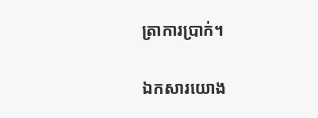ត្រាការប្រាក់។

ឯកសារយោង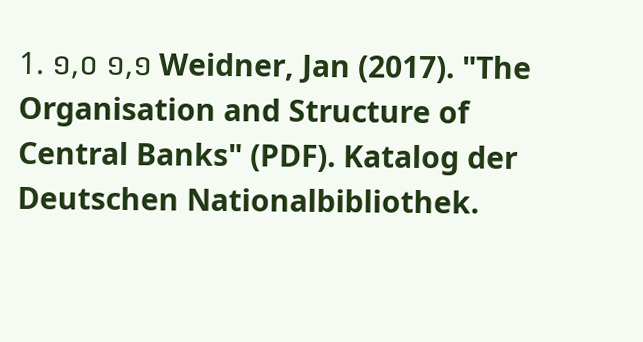1. ១,០ ១,១ Weidner, Jan (2017). "The Organisation and Structure of Central Banks" (PDF). Katalog der Deutschen Nationalbibliothek.